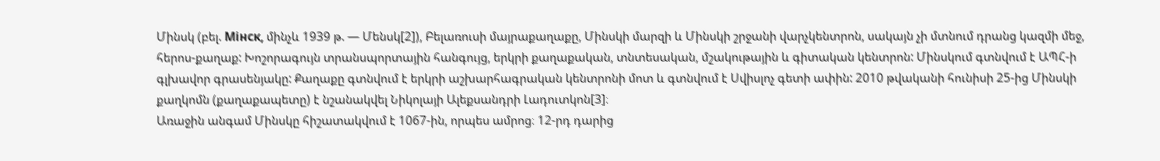Մինսկ (բել. Мінск, մինչև 1939 թ. — Մենսկ[2]), Բելառուսի մայրաքաղաքը, Մինսկի մարզի և Մինսկի շրջանի վարչկենտրոն, սակայն չի մտնում դրանց կազմի մեջ, հերոս-քաղաք: Խոշորագույն տրանսպորտային հանգույց, երկրի քաղաքական, տնտեսական, մշակութային և գիտական կենտրոն: Մինսկում գտնվում է ԱՊՀ-ի գլխավոր գրասենյակը: Քաղաքը գտնվում է երկրի աշխարհագրական կենտրոնի մոտ և գտնվում է Սվիսլոչ գետի ափին: 2010 թվականի հունիսի 25-ից Մինսկի քաղկոմն (քաղաքապետը) է նշանակվել Նիկոլայի Ալեքսանդրի Լադուտկոն[3]։
Առաջին անգամ Մինսկը հիշատակվում է 1067-ին, որպես ամրոց։ 12-րդ դարից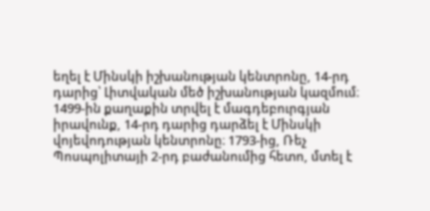եղել է Մինսկի իշխանության կենտրոնը, 14-րդ դարից՝ Լիտվական մեծ իշխանության կազմում։ 1499-ին քաղաքին տրվել է մագդեբուրգյան իրավունք, 14-րդ դարից դարձել է Մինսկի վոյեվոդության կենտրոնը։ 1793-ից, Ռեչ Պոսպոլիտայի 2-րդ բաժանումից հետո, մտել է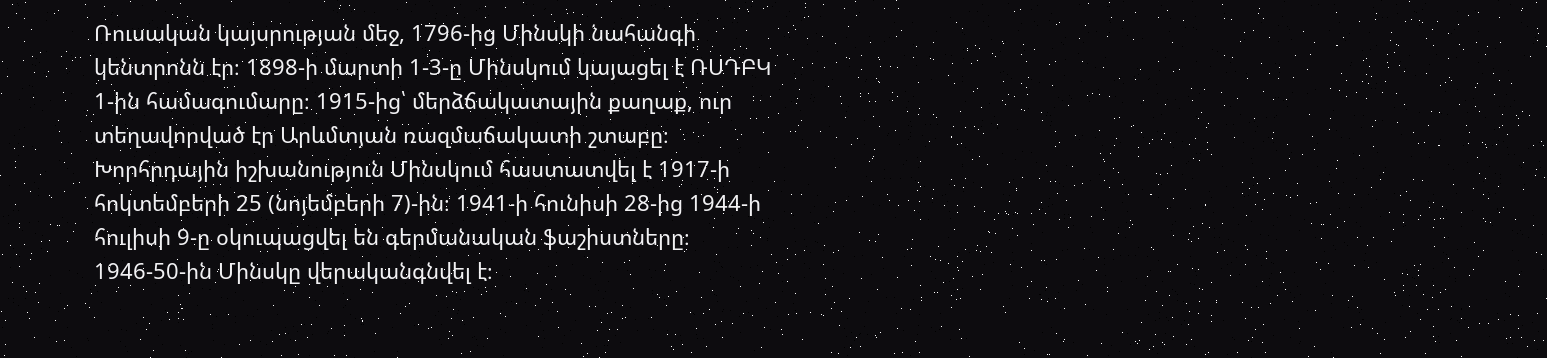Ռուսական կայսրության մեջ, 1796-ից Մինսկի նահանգի կենտրոնն էր։ 1898-ի մարտի 1-3-ը Մինսկում կայացել է ՌՍԴԲԿ 1-ին համագումարը։ 1915-ից՝ մերձճակատային քաղաք, ուր տեղավորված էր Արևմտյան ռազմաճակատի շտաբը։ Խորհրդային իշխանություն Մինսկում հաստատվել է 1917-ի հոկտեմբերի 25 (նոյեմբերի 7)-ին։ 1941-ի հունիսի 28-ից 1944-ի հուլիսի 9-ը օկուպացվել են գերմանական ֆաշիստները։ 1946-50-ին Մինսկը վերականգնվել է։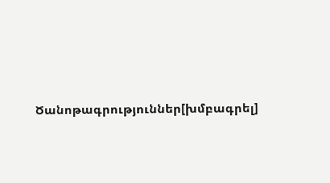Ծանոթագրություններ[խմբագրել]